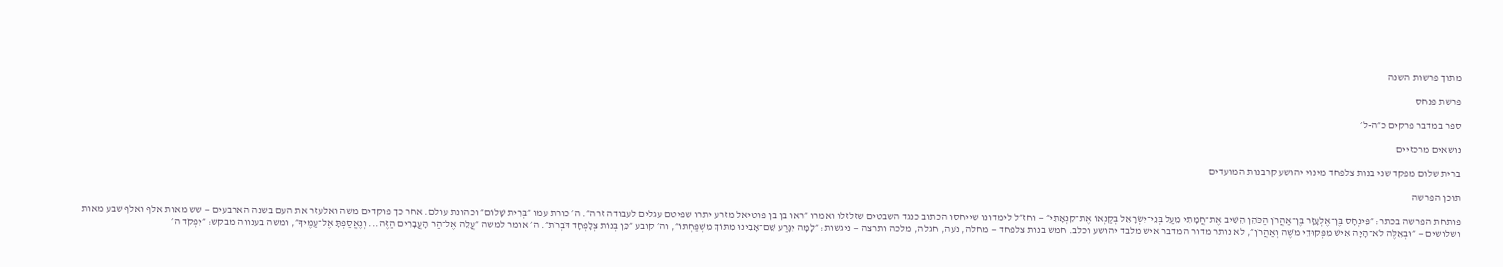מתוך פרשות השנה

פרשת פנחס

ספר במדבר פרקים כ״ה-ל׳

נושאים מרכזיים

ברית שלום מפקד שני בנות צלפחד מינוי יהושע קרבנות המועדים

תוכן הפרשה

פותחת הפרשה בכתר: ״פִּינְחָס בֶּן־אֶלְעָזָר בֶּן־אַהֲרֹן הַכֹּהֵן הֵשִׁיב אֶת־חֲמָתִי מֵעַל בְּנֵי־יִשְׂרָאֵל בְּקַנְאוֹ אֶת־קִנְאָתִי״ — וחז״ל לימדונו שייחסו הכתוב כנגד השבטים שזלזלו ואמרו ״ראו בן בן פוטיאל מזרע יתרו שפיטם עגלים לעבודה זרה״. ה׳ כורת עמו ״בְּרִית שָׁלוֹם״ וכהונת עולם. אחר כך פוקדים משה ואלעזר את העם בשנה הארבעים — שש מאות אלף ואלף שבע מאות ושלושים — ״וּבְאֵלֶּה לֹא־הָיָה אִישׁ מִפְּקוּדֵי מֹשֶׁה וְאַהֲרֹן״, לא נותר מדור המדבר איש מלבד יהושע וכלב. חמש בנות צלפחד — מחלה, נֹעה, חגלה, מלכה ותרצה — ניגשות: ״לָמָּה יִגָּרַע שֵׁם־אָבִינוּ מִתּוֹךְ מִשְׁפַּחְתּוֹ״, וה׳ קובע ״כֵּן בְּנוֹת צְלָפְחָד דֹּבְרֹת״. ה׳ אומר למשה ״עֲלֵה אֶל־הַר הָעֲבָרִים הַזֶּה... וְנֶאֱסַפְתָּ אֶל־עַמֶּיךָ״, ומשה בענווה מבקש: ״יִפְקֹד ה׳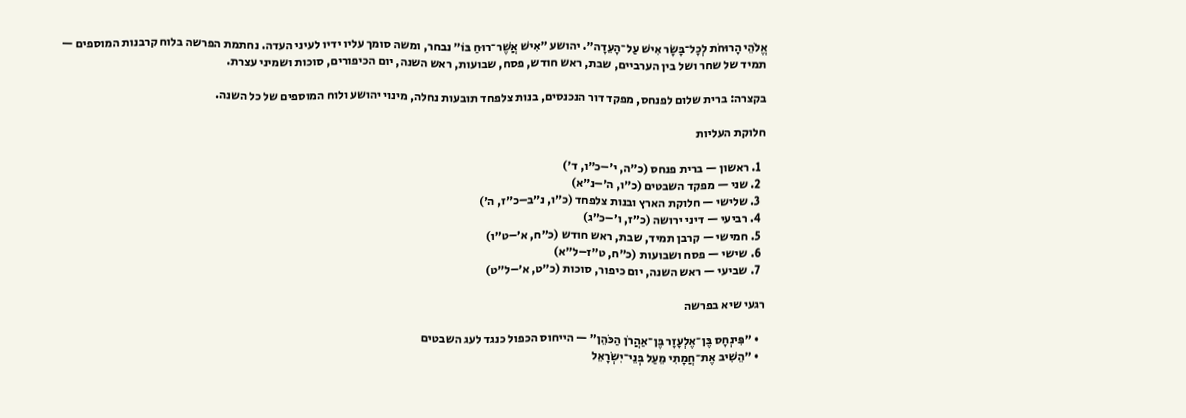אֱלֹהֵי הָרוּחֹת לְכָל־בָּשָׂר אִישׁ עַל־הָעֵדָה״. יהושע ״אִישׁ אֲשֶׁר־רוּחַ בּוֹ״ נבחר, ומשה סומך עליו ידיו לעיני העדה. נחתמת הפרשה בלוח קרבנות המוספים — תמיד של שחר ושל בין הערביים, שבת, ראש חודש, פסח, שבועות, ראש השנה, יום הכיפורים, סוכות ושמיני עצרת.

בקצרה: ברית שלום לפנחס, מפקד דור הנכנסים, בנות צלפחד תובעות נחלה, מינוי יהושע ולוח המוספים של כל השנה.

חלוקת העליות

  1. ראשון — ברית פנחס (כ״ה, י׳–כ״ו, ד׳)
  2. שני — מפקד השבטים (כ״ו, ה׳–נ״א)
  3. שלישי — חלוקת הארץ ובנות צלפחד (כ״ו, נ״ב–כ״ז, ה׳)
  4. רביעי — דיני ירושה (כ״ז, ו׳–כ״ג)
  5. חמישי — קרבן תמיד, שבת, ראש חודש (כ״ח, א׳–ט״ו)
  6. שישי — פסח ושבועות (כ״ח, ט״ז–ל״א)
  7. שביעי — ראש השנה, יום כיפור, סוכות (כ״ט, א׳–ל״ט)

רגעי שיא בפרשה

  • ״פִּינְחָס בֶּן־אֶלְעָזָר בֶּן־אַהֲרֹן הַכֹּהֵן״ — הייחוס הכפול כנגד לעג השבטים
  • ״הֵשִׁיב אֶת־חֲמָתִי מֵעַל בְּנֵי־יִשְׂרָאֵל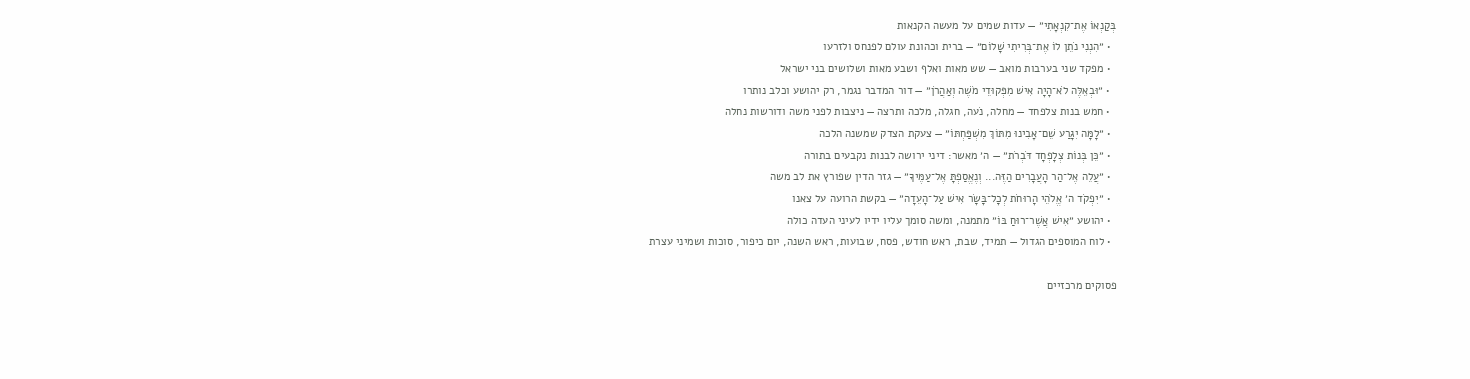בְּקַנְאוֹ אֶת־קִנְאָתִי״ — עדות שמים על מעשה הקנאות
  • ״הִנְנִי נֹתֵן לוֹ אֶת־בְּרִיתִי שָׁלוֹם״ — ברית וכהונת עולם לפנחס ולזרעו
  • מפקד שני בערבות מואב — שש מאות ואלף ושבע מאות ושלושים בני ישראל
  • ״וּבְאֵלֶּה לֹא־הָיָה אִישׁ מִפְּקוּדֵי מֹשֶׁה וְאַהֲרֹן״ — דור המדבר נגמר, רק יהושע וכלב נותרו
  • חמש בנות צלפחד — מחלה, נֹעה, חגלה, מלכה ותרצה — ניצבות לפני משה ודורשות נחלה
  • ״לָמָּה יִגָּרַע שֵׁם־אָבִינוּ מִתּוֹךְ מִשְׁפַּחְתּוֹ״ — צעקת הצדק שמשנה הלכה
  • ״כֵּן בְּנוֹת צְלָפְחָד דֹּבְרֹת״ — ה׳ מאשר: דיני ירושה לבנות נקבעים בתורה
  • ״עֲלֵה אֶל־הַר הָעֲבָרִים הַזֶּה... וְנֶאֱסַפְתָּ אֶל־עַמֶּיךָ״ — גזר הדין שפורץ את לב משה
  • ״יִפְקֹד ה׳ אֱלֹהֵי הָרוּחֹת לְכָל־בָּשָׂר אִישׁ עַל־הָעֵדָה״ — בקשת הרועה על צאנו
  • יהושע ״אִישׁ אֲשֶׁר־רוּחַ בּוֹ״ מתמנה, ומשה סומך עליו ידיו לעיני העדה כולה
  • לוח המוספים הגדול — תמיד, שבת, ראש חודש, פסח, שבועות, ראש השנה, יום כיפור, סוכות ושמיני עצרת

פסוקים מרכזיים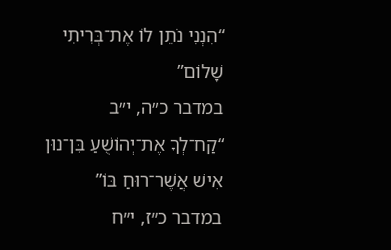“הִנְנִי נֹתֵן לוֹ אֶת־בְּרִיתִי שָׁלוֹם”
במדבר כ״ה, י״ב
“קַח־לְךָ אֶת־יְהוֹשֻׁעַ בִּן־נוּן אִישׁ אֲשֶׁר־רוּחַ בּוֹ”
במדבר כ״ז, י״ח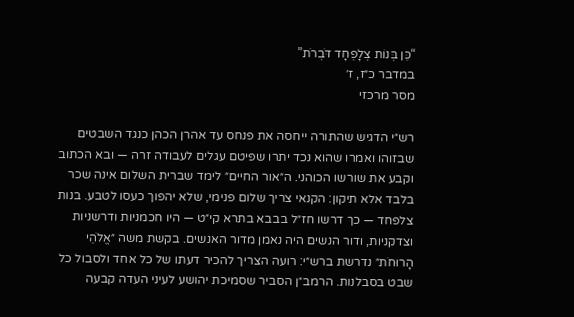“כֵּן בְּנוֹת צְלָפְחָד דֹּבְרֹת”
במדבר כ״ז, ז׳
מסר מרכזי

רש״י הדגיש שהתורה ייחסה את פנחס עד אהרן הכהן כנגד השבטים שבזוהו ואמרו שהוא נכד יתרו שפיטם עגלים לעבודה זרה — ובא הכתוב וקבע את שורשו הכוהני. ה״אור החיים״ לימד שברית השלום אינה שכר בלבד אלא תיקון: הקנאי צריך שלום פנימי, שלא יהפוך כעסו לטבע. בנות צלפחד — כך דרשו חז״ל בבבא בתרא קי״ט — היו חכמניות ודרשניות וצדקניות, ודור הנשים היה נאמן מדור האנשים. בקשת משה ״אֱלֹהֵי הָרוּחֹת״ נדרשת ברש״י: רועה הצריך להכיר דעתו של כל אחד ולסבול כל שבט בסבלנות. הרמב״ן הסביר שסמיכת יהושע לעיני העדה קבעה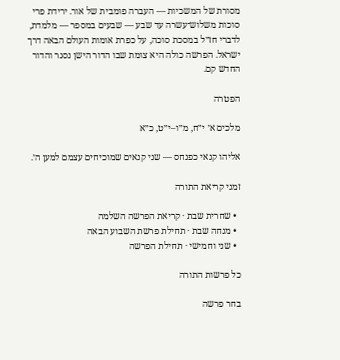מסורת של המשכיות — העברה פומבית של אור. ירידת פרי סוכות משלוש־עשרה עד שבע — שבעים במספר — מלמדת, לדברי חז״ל במסכת סוכה, על כפרת אומות העולם הבאה דרך ישראל. הפרשה כולה היא צומת שבו הדור הישן נסגר והדור החדש קם.

הפטרה

מלכים א׳ י״ח, מ״ו–י״ט, כ״א

אליהו קנאי כפנחס — שני קנאים שמוכיחים עצמם למען ה׳.

זמני קריאת התורה

  • שחרית שבת · קריאת הפרשה השלמה
  • מנחה שבת · תחילת פרשת השבוע הבאה
  • שני וחמישי · תחילת הפרשה

כל פרשות התורה

בחר פרשה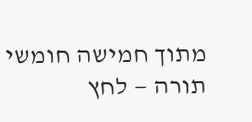מתוך חמישה חומשי תורה — לחץ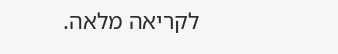לקריאה מלאה.